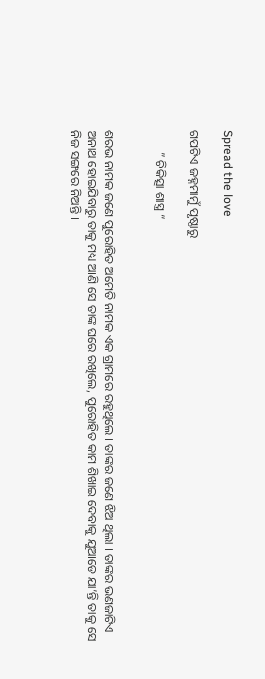Spread the love

ଗପଟିଏ ଜହ୍ନମାମୁଁ ପୃଷ୍ଠାରୁ

       ” ଚିକିତ୍ସା ଶାସ୍ତ୍ର “


ଶରଭ ନାମକ ଜଣେ ପୁରୋହିତ ଅମେତି ନାମକ ଏକ ଗ୍ରାମରେ ରହୁଥିଲେ । ତାଙ୍କର ଜଣେ ଝିଅ ଥିଲା । ତାଙ୍କର ଭଣଜାଟିଏ ଅନାଥ ହୋଇଯିବାରୁ ତାକୁ ମଧ୍ୟ ଆଣି ସେ ତାଙ୍କ ଘରେ ରଖିଲେ, ପୁରୋହିତ କାମ ଶିଖାଇ ଦେବାକୁ ଯୁଆଡେ ଯା’ନ୍ତି ତାକୁ ସେ ନିଜ ସଙ୍ଗରେ ନିଅନ୍ତି ।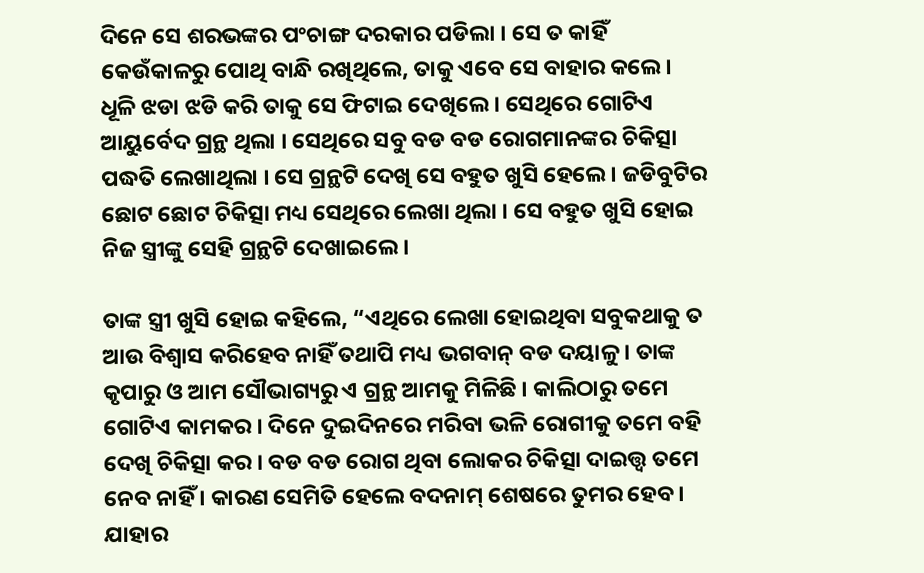ଦିନେ ସେ ଶରଭଙ୍କର ପଂଚାଙ୍ଗ ଦରକାର ପଡିଲା । ସେ ତ କାହିଁ କେଉଁକାଳରୁ ପୋଥି ବାନ୍ଧି ରଖିଥିଲେ, ତାକୁ ଏବେ ସେ ବାହାର କଲେ । ଧୂଳି ଝଡା ଝଡି କରି ତାକୁ ସେ ଫିଟାଇ ଦେଖିଲେ । ସେଥିରେ ଗୋଟିଏ ଆୟୁର୍ବେଦ ଗ୍ରନ୍ଥ ଥିଲା । ସେଥିରେ ସବୁ ବଡ ବଡ ରୋଗମାନଙ୍କର ଚିକିତ୍ସା ପଦ୍ଧତି ଲେଖାଥିଲା । ସେ ଗ୍ରନ୍ଥଟି ଦେଖି ସେ ବହୁତ ଖୁସି ହେଲେ । ଜଡିବୁଟିର ଛୋଟ ଛୋଟ ଚିକିତ୍ସା ମଧ୍ୟ ସେଥିରେ ଲେଖା ଥିଲା । ସେ ବହୁତ ଖୁସି ହୋଇ ନିଜ ସ୍ତ୍ରୀଙ୍କୁ ସେହି ଗ୍ରନ୍ଥଟି ଦେଖାଇଲେ ।

ତାଙ୍କ ସ୍ତ୍ରୀ ଖୁସି ହୋଇ କହିଲେ, “ଏଥିରେ ଲେଖା ହୋଇଥିବା ସବୁକଥାକୁ ତ ଆଉ ବିଶ୍ୱାସ କରିହେବ ନାହିଁ ତଥାପି ମଧ୍ୟ ଭଗବାନ୍ ବଡ ଦୟାଳୁ । ତାଙ୍କ କୃପାରୁ ଓ ଆମ ସୌଭାଗ୍ୟରୁ ଏ ଗ୍ରନ୍ଥ ଆମକୁ ମିଳିଛି । କାଲିଠାରୁ ତମେ ଗୋଟିଏ କାମକର । ଦିନେ ଦୁଇଦିନରେ ମରିବା ଭଳି ରୋଗୀକୁ ତମେ ବହି ଦେଖି ଚିକିତ୍ସା କର । ବଡ ବଡ ରୋଗ ଥିବା ଲୋକର ଚିକିତ୍ସା ଦାଇତ୍ତ୍ଵ ତମେ ନେବ ନାହିଁ । କାରଣ ସେମିତି ହେଲେ ବଦନାମ୍ ଶେଷରେ ତୁମର ହେବ । ଯାହାର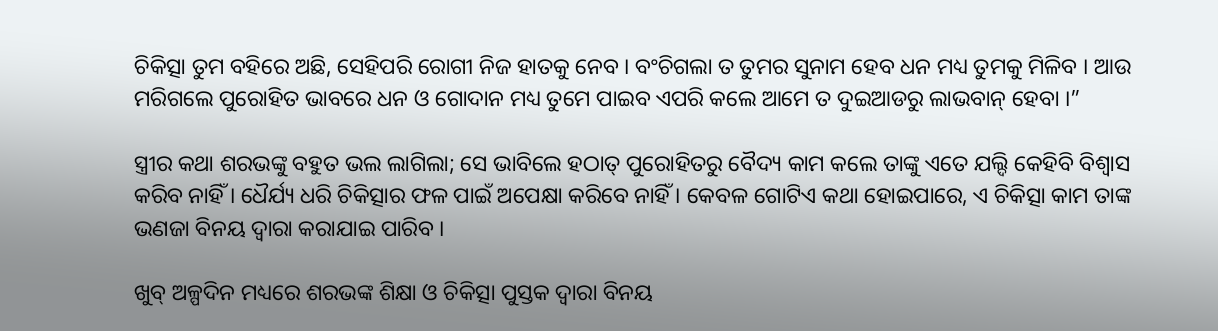ଚିକିତ୍ସା ତୁମ ବହିରେ ଅଛି, ସେହିପରି ରୋଗୀ ନିଜ ହାତକୁ ନେବ । ବଂଚିଗଲା ତ ତୁମର ସୁନାମ ହେବ ଧନ ମଧ୍ୟ ତୁମକୁ ମିଳିବ । ଆଉ ମରିଗଲେ ପୁରୋହିତ ଭାବରେ ଧନ ଓ ଗୋଦାନ ମଧ୍ୟ ତୁମେ ପାଇବ ଏପରି କଲେ ଆମେ ତ ଦୁଇଆଡରୁ ଲାଭବାନ୍ ହେବା ।”

ସ୍ତ୍ରୀର କଥା ଶରଭଙ୍କୁ ବହୁତ ଭଲ ଲାଗିଲା; ସେ ଭାବିଲେ ହଠାତ୍ ପୁରୋହିତରୁ ବୈଦ୍ୟ କାମ କଲେ ତାଙ୍କୁ ଏତେ ଯଲ୍ଦି କେହିବି ବିଶ୍ୱାସ କରିବ ନାହିଁ । ଧୈର୍ଯ୍ୟ ଧରି ଚିକିତ୍ସାର ଫଳ ପାଇଁ ଅପେକ୍ଷା କରିବେ ନାହିଁ । କେବଳ ଗୋଟିଏ କଥା ହୋଇପାରେ, ଏ ଚିକିତ୍ସା କାମ ତାଙ୍କ ଭଣଜା ବିନୟ ଦ୍ୱାରା କରାଯାଇ ପାରିବ ।

ଖୁବ୍ ଅଳ୍ପଦିନ ମଧ୍ୟରେ ଶରଭଙ୍କ ଶିକ୍ଷା ଓ ଚିକିତ୍ସା ପୁସ୍ତକ ଦ୍ୱାରା ବିନୟ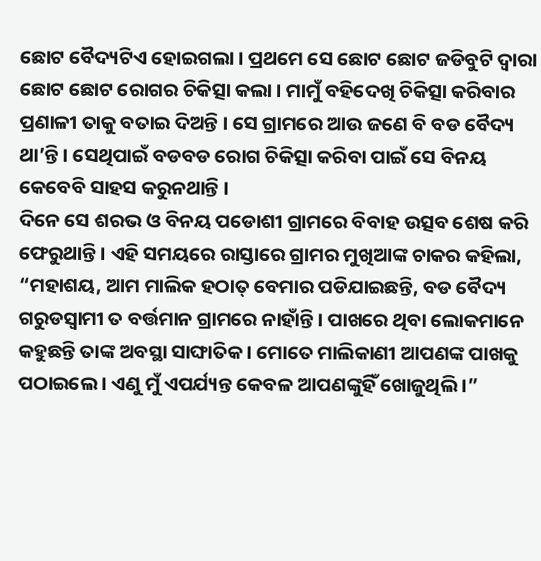ଛୋଟ ବୈଦ୍ୟଟିଏ ହୋଇଗଲା । ପ୍ରଥମେ ସେ ଛୋଟ ଛୋଟ ଜଡିବୁଟି ଦ୍ୱାରା ଛୋଟ ଛୋଟ ରୋଗର ଚିକିତ୍ସା କଲା । ମାମୁଁ ବହିଦେଖି ଚିକିତ୍ସା କରିବାର ପ୍ରଣାଳୀ ତାକୁ ବତାଇ ଦିଅନ୍ତି । ସେ ଗ୍ରାମରେ ଆଉ ଜଣେ ବି ବଡ ବୈଦ୍ୟ ଥା’ନ୍ତି । ସେଥିପାଇଁ ବଡବଡ ରୋଗ ଚିକିତ୍ସା କରିବା ପାଇଁ ସେ ବିନୟ କେବେବି ସାହସ କରୁନଥାନ୍ତି ।
ଦିନେ ସେ ଶରଭ ଓ ବିନୟ ପଡୋଶୀ ଗ୍ରାମରେ ବିବାହ ଉତ୍ସବ ଶେଷ କରି ଫେରୁଥାନ୍ତି । ଏହି ସମୟରେ ରାସ୍ତାରେ ଗ୍ରାମର ମୁଖିଆଙ୍କ ଚାକର କହିଲା, “ମହାଶୟ, ଆମ ମାଲିକ ହଠାତ୍ ବେମାର ପଡିଯାଇଛନ୍ତି, ବଡ ବୈଦ୍ୟ ଗରୁଡସ୍ୱାମୀ ତ ବର୍ତ୍ତମାନ ଗ୍ରାମରେ ନାହାଁନ୍ତି । ପାଖରେ ଥିବା ଲୋକମାନେ କହୁଛନ୍ତି ତାଙ୍କ ଅବସ୍ଥା ସାଙ୍ଘାତିକ । ମୋତେ ମାଲିକାଣୀ ଆପଣଙ୍କ ପାଖକୁ ପଠାଇଲେ । ଏଣୁ ମୁଁ ଏପର୍ଯ୍ୟନ୍ତ କେବଳ ଆପଣଙ୍କୁହିଁ ଖୋଜୁଥିଲି ।”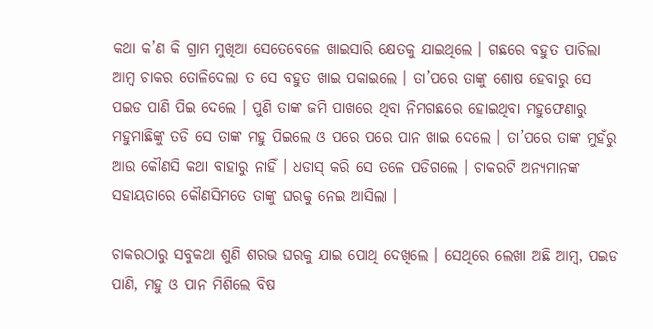କଥା କ’ଣ କି ଗ୍ରାମ ମୁଖିଆ ସେତେବେଳେ ଖାଇସାରି କ୍ଷେତକୁ ଯାଇଥିଲେ । ଗଛରେ ବହୁତ ପାଚିଲା ଆମ୍ବ ଚାକର ତୋଳିଦେଲା ତ ସେ ବହୁତ ଖାଇ ପକାଇଲେ । ତା’ପରେ ତାଙ୍କୁ ଶୋଷ ହେବାରୁ ସେ ପଇଡ ପାଣି ପିଇ ଦେଲେ । ପୁଣି ତାଙ୍କ ଜମି ପାଖରେ ଥିବା ନିମଗଛରେ ହୋଇଥିବା ମହୁଫେଣାରୁ ମହୁମାଛିଙ୍କୁ ତଡି ସେ ତାଙ୍କ ମହୁ ପିଇଲେ ଓ ପରେ ପରେ ପାନ ଖାଇ ଦେଲେ । ତା’ପରେ ତାଙ୍କ ମୁହଁରୁ ଆଉ କୌଣସି କଥା ବାହାରୁ ନାହିଁ । ଧଡାସ୍ କରି ସେ ତଳେ ପଡିଗଲେ । ଚାକରଟି ଅନ୍ୟମାନଙ୍କ ସହାୟତାରେ କୌଣସିମତେ ତାଙ୍କୁ ଘରକୁ ନେଇ ଆସିଲା ।

ଚାକରଠାରୁ ସବୁକଥା ଶୁଣି ଶରଭ ଘରକୁ ଯାଇ ପୋଥି ଦେଖିଲେ । ସେଥିରେ ଲେଖା ଅଛି ଆମ୍ବ, ପଇଡ ପାଣି, ମହୁ ଓ ପାନ ମିଶିଲେ ବିଷ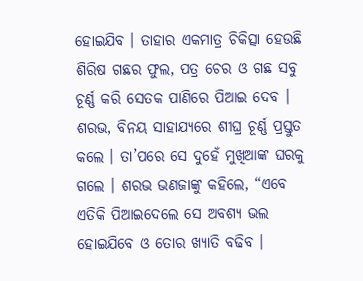ହୋଇଯିବ । ତାହାର ଏକମାତ୍ର ଚିକିତ୍ସା ହେଉଛି ଶିରିଷ ଗଛର ଫୁଲ, ପତ୍ର ଚେର ଓ ଗଛ ସବୁ ଚୂର୍ଣ୍ଣ କରି ସେତକ ପାଣିରେ ପିଆଇ ଦେବ ।
ଶରଭ, ବିନୟ ସାହାଯ୍ୟରେ ଶୀଘ୍ର ଚୂର୍ଣ୍ଣ ପ୍ରସ୍ତୁତ କଲେ । ତା’ପରେ ସେ ଦୁହେଁ ମୁଖିଆଙ୍କ ଘରକୁ ଗଲେ । ଶରଭ ଭଣଜାଙ୍କୁ କହିଲେ, “ଏବେ ଏତିକି ପିଆଇଦେଲେ ସେ ଅବଶ୍ୟ ଭଲ ହୋଇଯିବେ ଓ ତୋର ଖ୍ୟାତି ବଢିବ ।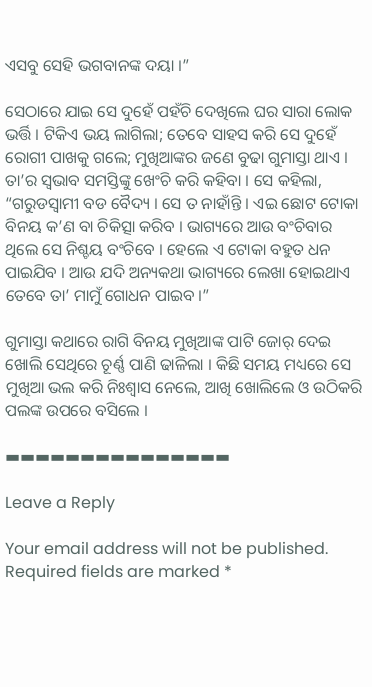ଏସବୁ ସେହି ଭଗବାନଙ୍କ ଦୟା ।”

ସେଠାରେ ଯାଇ ସେ ଦୁହେଁ ପହଁଚି ଦେଖିଲେ ଘର ସାରା ଲୋକ ଭର୍ତ୍ତି । ଟିକିଏ ଭୟ ଲାଗିଲା; ତେବେ ସାହସ କରି ସେ ଦୁହେଁ ରୋଗୀ ପାଖକୁ ଗଲେ; ମୁଖିଆଙ୍କର ଜଣେ ବୁଢା ଗୁମାସ୍ତା ଥାଏ । ତା’ର ସ୍ୱଭାବ ସମସ୍ତିଙ୍କୁ ଖେଂଚି କରି କହିବା । ସେ କହିଲା, “ଗରୁଡସ୍ୱାମୀ ବଡ ବୈଦ୍ୟ । ସେ ତ ନାହାଁନ୍ତି । ଏଇ ଛୋଟ ଟୋକା ବିନୟ କ’ଣ ବା ଚିକିତ୍ସା କରିବ । ଭାଗ୍ୟରେ ଆଉ ବଂଚିବାର ଥିଲେ ସେ ନିଶ୍ଚୟ ବଂଚିବେ । ହେଲେ ଏ ଟୋକା ବହୁତ ଧନ ପାଇଯିବ । ଆଉ ଯଦି ଅନ୍ୟକଥା ଭାଗ୍ୟରେ ଲେଖା ହୋଇଥାଏ ତେବେ ତା’ ମାମୁଁ ଗୋଧନ ପାଇବ ।”

ଗୁମାସ୍ତା କଥାରେ ରାଗି ବିନୟ ମୁଖିଆଙ୍କ ପାଟି ଜୋର୍ ଦେଇ ଖୋଲି ସେଥିରେ ଚୂର୍ଣ୍ଣ ପାଣି ଢାଳିଲା । କିଛି ସମୟ ମଧ୍ୟରେ ସେ ମୁଖିଆ ଭଲ କରି ନିଃଶ୍ୱାସ ନେଲେ, ଆଖି ଖୋଲିଲେ ଓ ଉଠିକରି ପଲଙ୍କ ଉପରେ ବସିଲେ ।

▬▬▬▬▬▬▬▬▬▬▬▬▬▬▬

Leave a Reply

Your email address will not be published. Required fields are marked *